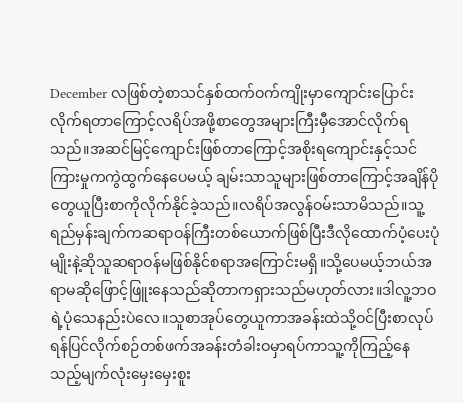December လဖြစ်တဲ့စာသင်နှစ်ထက်ဝက်ကျိုးမှာကျောင်းပြောင်းလိုက်ရတာကြောင့်လရိပ်အဖို့စာတွေအများကြီးမှီအောင်လိုက်ရသည်။အဆင်မြင့်ကျောင်းဖြစ်တာကြောင့်အစိုးရကျောင်းနှင့်သင်ကြားမှုကကွဲထွက်နေပေမယ့် ချမ်းသာသူများဖြစ်တာကြောင့်အချိန်ပိုတွေယူပြီးစာကိုလိုက်နိုင်ခဲ့သည်။လရိပ်အလွန်ဝမ်းသာမိသည်။သူ့ရည်မှန်းချက်ကဆရာဝန်ကြီးတစ်ယောက်ဖြစ်ပြီးဒီလိုထောက်ပံ့ပေးပုံမျိုးနဲ့ဆိုသူဆရာဝန်မဖြစ်နိုင်စရာအကြောင်းမရှိ။သို့ပေမယ့်ဘယ်အရာမဆိုဖြောင့်ဖြူးနေသည်ဆိုတာကရှားသည်မဟုတ်လား။ဒါလူ့ဘဝရဲ့ပုံသေနည်းပဲလေ။သူစာအုပ်တွေယူကာအခန်းထဲသို့ဝင်ပြီးစာလုပ်ရန်ပြင်လိုက်စဉ်တစ်ဖက်အခန်းတံခါးဝမှာရပ်ကာသူ့ကိုကြည့်နေသည့်မျက်လုံးမှေးမှေးစူး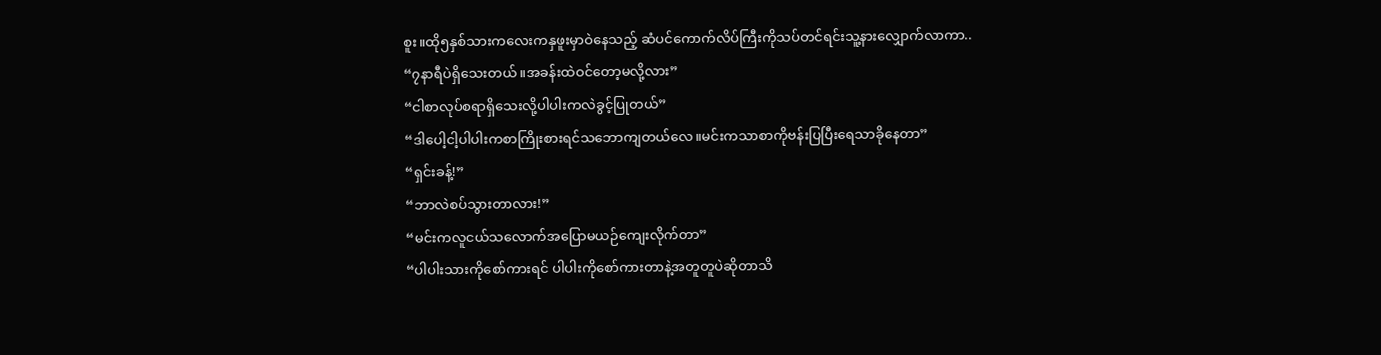စူး။ထို၅နှစ်သားကလေးကနှဖူးမှာဝဲနေသည့် ဆံပင်ကောက်လိပ်ကြီးကိုသပ်တင်ရင်းသူ့နားလျှောက်လာကာ..
“၇နာရီပဲရှိသေးတယ်။အခန်းထဲဝင်တော့မလို့လား”
“ငါစာလုပ်စရာရှိသေးလို့ပါပါးကလဲခွင့်ပြုတယ်”
“ဒါပေါ့ငါ့ပါပါးကစာကြိုးစားရင်သဘောကျတယ်လေ။မင်းကသာစာကိုဗန်းပြပြီးရေသာခိုနေတာ”
“ရှင်းခန့်!”
“ဘာလဲစပ်သွားတာလား!”
“မင်းကလူငယ်သလောက်အပြောမယဉ်ကျေးလိုက်တာ”
“ပါပါးသားကိုစော်ကားရင် ပါပါးကိုစော်ကားတာနဲ့အတူတူပဲဆိုတာသိ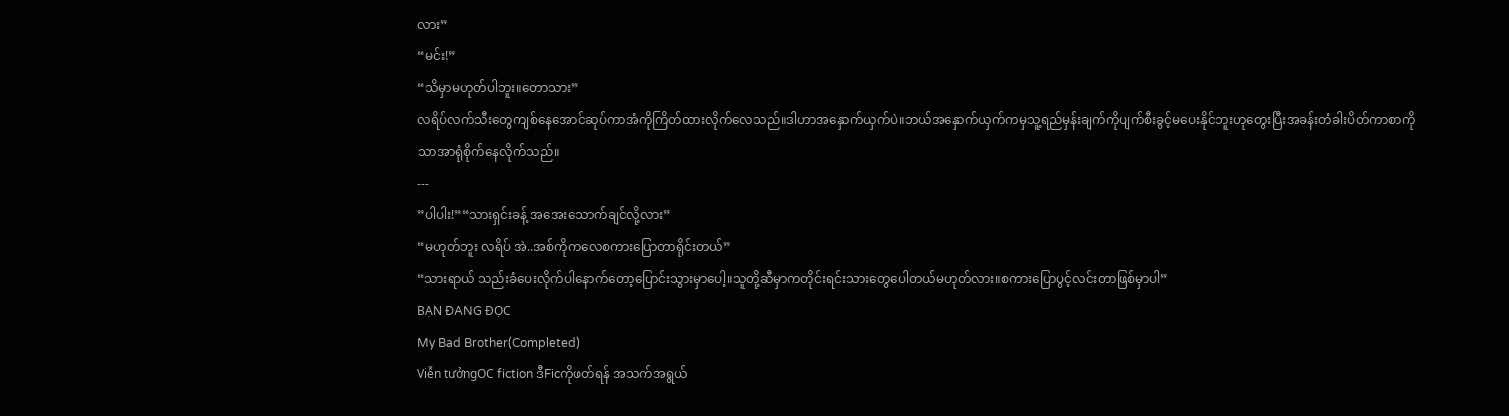လား”
“မင်း!”
“သိမှာမဟုတ်ပါဘူး။တောသား”
လရိပ်လက်သီးတွေကျစ်နေအောင်ဆုပ်ကာအံကိုကြိတ်ထားလိုက်လေသည်။ဒါဟာအနှောက်ယှက်ပဲ။ဘယ်အနှောက်ယှက်ကမှသူ့ရည်မှန်းချက်ကိုပျက်စီးခွင့်မပေးနိုင်ဘူးဟုတွေးပြီးအခန်းတံခါးပိတ်ကာစာကိုသာအာရုံစိုက်နေလိုက်သည်။
---
”ပါပါး!”“သားရှင်းခန့် အအေးသောက်ချင်လို့လား”
“မဟုတ်ဘူး လရိပ် အဲ..အစ်ကိုကလေစကားပြောတာရိုင်းတယ်”
“သားရာယ် သည်းခံပေးလိုက်ပါနောက်တော့ပြောင်းသွားမှာပေါ့။သူတို့ဆီမှာကတိုင်းရင်းသားတွေပေါတယ်မဟုတ်လား။စကားပြောပွင့်လင်းတာဖြစ်မှာပါ”
BẠN ĐANG ĐỌC
My Bad Brother(Completed)
Viễn tưởngOC fiction ဒီFicကိုဖတ်ရန် အသက်အရွယ်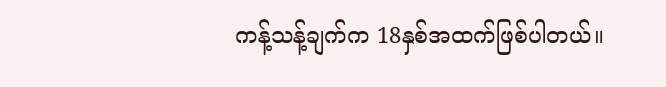ကန့်သန့်ချက်က 18နှစ်အထက်ဖြစ်ပါတယ်။